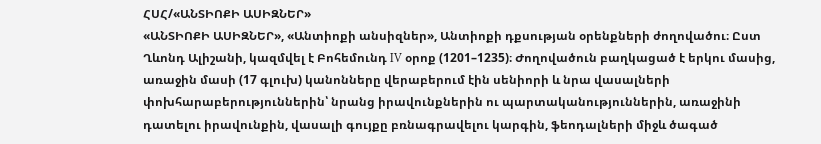ՀՍՀ/«ԱՆՏԻՈՔԻ ԱՍԻԶՆԵՐ»
«ԱՆՏԻՈՔԻ ԱՍԻԶՆԵՐ», «Անտիոքի անսիզներ», Անտիոքի դքսության օրենքների ժողովածու։ Ըստ Ղևոնդ Ալիշանի, կազմվել է Բոհեմունդ IV օրոք (1201–1235)։ Ժողովածուն բաղկացած է երկու մասից, առաջին մասի (17 գլուխ) կանոնները վերաբերում էին սենիորի և նրա վասալների փոխհարաբերություններին՝ նրանց իրավունքներին ու պարտականություններին, առաջինի դատելու իրավունքին, վասալի գույքը բռնագրավելու կարգին, ֆեոդալների միջև ծագած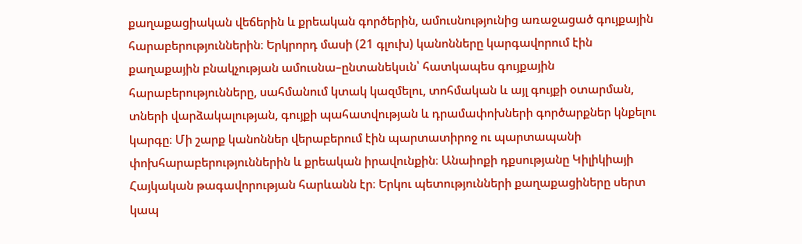քաղաքացիական վեճերին և քրեական գործերին, ամուսնությունից առաջացած գույքային հարաբերություններին։ Երկրորդ մասի (21 գլուխ) կանոնները կարգավորում էին քաղաքային բնակչության ամուսնա–ընտանեկսւն՝ հատկապես գույքային հարաբերությունները, սահմանում կտակ կազմելու, տոհմական և այլ գույքի օտարման, տների վարձակալության, գույքի պահատվության և դրամափոխների գործարքներ կնքելու կարգը։ Մի շարք կանոններ վերաբերում էին պարտատիրոջ ու պարտապանի փոխհարաբերություններին և քրեական իրավունքին։ Անաիոքի դքսությանը Կիլիկիայի Հայկական թագավորության հարևանն էր։ Երկու պետությունների քաղաքացիները սերտ կապ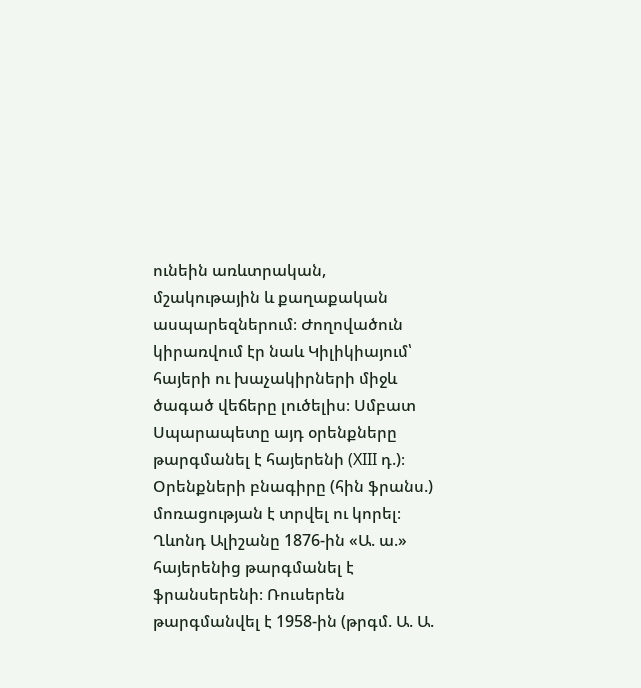ունեին առևտրական, մշակութային և քաղաքական ասպարեզներում։ Ժողովածուն կիրառվում էր նաև Կիլիկիայում՝ հայերի ու խաչակիրների միջև ծագած վեճերը լուծելիս։ Սմբատ Սպարապետը այդ օրենքները թարգմանել է հայերենի (XIII դ.)։ Օրենքների բնագիրը (հին ֆրանս.) մոռացության է տրվել ու կորել։ Ղևոնդ Ալիշանը 1876-ին «Ա. ա.» հայերենից թարգմանել է ֆրանսերենի։ Ռուսերեն թարգմանվել է 1958-ին (թրգմ. Ա. Ա.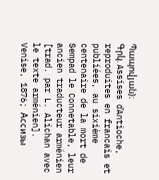Պապովյան)։
Գրկ. Assises ďAntioche, reproduites en francais et publiées, au sixième centenaire de la mort de Sempad le Connetable, leur ancien traducteur arménien [trad. par L. Alichan avec le texte arménien]. Venise, 1876; Ассизы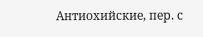Антиохийские, пер. с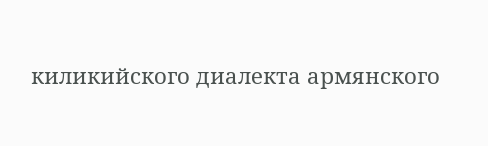киликийского диалекта армянского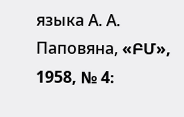языка А. А. Паповяна, «ԲՄ», 1958, № 4։